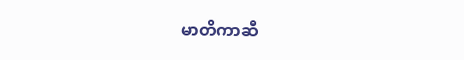မာတိကာဆီ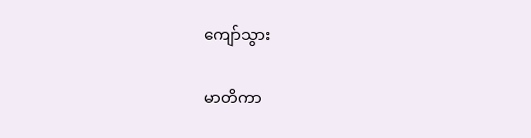ကျော်သွား

မာတိကာ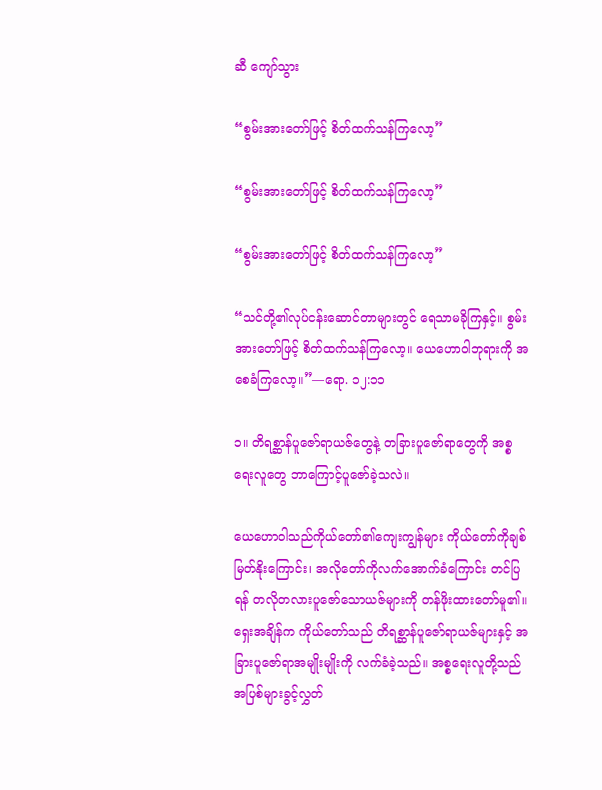ဆီ ကျော်သွား

“စွမ်းအားတော်ဖြင့် စိတ်ထက်သန်ကြလော့”

“စွမ်းအားတော်ဖြင့် စိတ်ထက်သန်ကြလော့”

“စွမ်းအားတော်ဖြင့် စိတ်ထက်သန်ကြလော့”

“သင်တို့၏လုပ်ငန်းဆောင်တာများတွင် ရေသာမခိုကြနှင့်။ စွမ်းအားတော်ဖြင့် စိတ်ထက်သန်ကြလော့။ ယေဟောဝါဘုရားကို အစေခံကြလော့။”—ရော. ၁၂:၁၁

၁။ တိရစ္ဆာန်ပူဇော်ရာယဇ်တွေနဲ့ တခြားပူဇော်ရာတွေကို အစ္စရေးလူတွေ ဘာကြောင့်ပူဇော်ခဲ့သလဲ။

ယေဟောဝါသည်ကိုယ်တော်၏ကျေးကျွန်များ ကိုယ်တော်ကိုချစ်မြတ်နိုးကြောင်း၊ အလိုတော်ကိုလက်အောက်ခံကြောင်း တင်ပြရန် တလိုတလားပူဇော်သောယဇ်များကို တန်ဖိုးထားတော်မူ၏။ ရှေးအချိန်က ကိုယ်တော်သည် တိရစ္ဆာန်ပူဇော်ရာယဇ်များနှင့် အခြားပူဇော်ရာအမျိုးမျိုးကို လက်ခံခဲ့သည်။ အစ္စရေးလူတို့သည် အပြစ်များခွင့်လွှတ်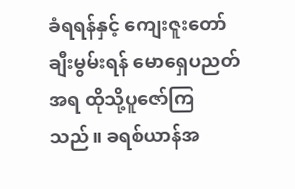ခံရရန်နှင့် ကျေးဇူးတော်ချီးမွမ်းရန် မောရှေပညတ်အရ ထိုသို့ပူဇော်ကြသည်။ ခရစ်ယာန်အ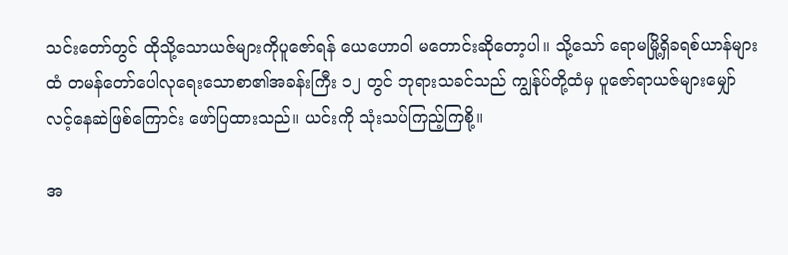သင်းတော်တွင် ထိုသို့သောယဇ်များကိုပူဇော်ရန် ယေဟောဝါ မတောင်းဆိုတော့ပါ။ သို့သော် ရောမမြို့ရှိခရစ်ယာန်များထံ တမန်တော်ပေါလုရေးသောစာ၏အခန်းကြီး ၁၂ တွင် ဘုရားသခင်သည် ကျွန်ုပ်တို့ထံမှ ပူဇော်ရာယဇ်များမျှော်လင့်နေဆဲဖြစ်ကြောင်း ဖော်ပြထားသည်။ ယင်းကို သုံးသပ်ကြည့်ကြစို့။

အ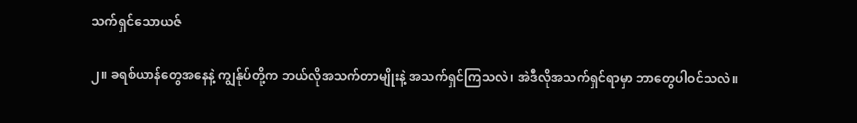သက်ရှင်သောယဇ်

၂။ ခရစ်ယာန်တွေအနေနဲ့ ကျွန်ုပ်တို့က ဘယ်လိုအသက်တာမျိုးနဲ့ အသက်ရှင်ကြသလဲ၊ အဲဒီလိုအသက်ရှင်ရာမှာ ဘာတွေပါဝင်သလဲ။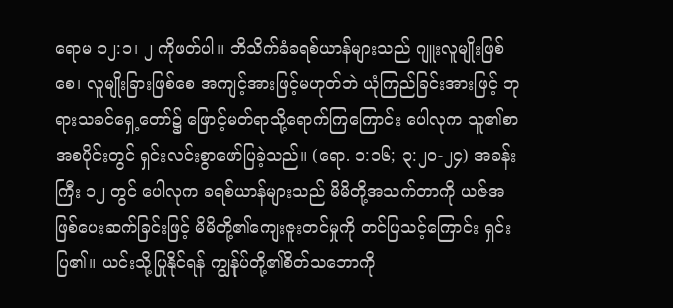ရောမ ၁၂:၁၊ ၂ ကိုဖတ်ပါ။ ဘိသိက်ခံခရစ်ယာန်များသည် ဂျူးလူမျိုးဖြစ်စေ၊ လူမျိုးခြားဖြစ်စေ အကျင့်အားဖြင့်မဟုတ်ဘဲ ယုံကြည်ခြင်းအားဖြင့် ဘုရားသခင်ရှေ့တော်၌ ဖြောင့်မတ်ရာသို့ရောက်ကြကြောင်း ပေါလုက သူ၏စာအစပိုင်းတွင် ရှင်းလင်းစွာဖော်ပြခဲ့သည်။ (ရော. ၁:၁၆; ၃:၂၀-၂၄) အခန်းကြီး ၁၂ တွင် ပေါလုက ခရစ်ယာန်များသည် မိမိတို့အသက်တာကို ယဇ်အဖြစ်ပေးဆက်ခြင်းဖြင့် မိမိတို့၏ကျေးဇူးတင်မှုကို တင်ပြသင့်ကြောင်း ရှင်းပြ၏။ ယင်းသို့ပြုနိုင်ရန် ကျွန်ုပ်တို့၏စိတ်သဘောကို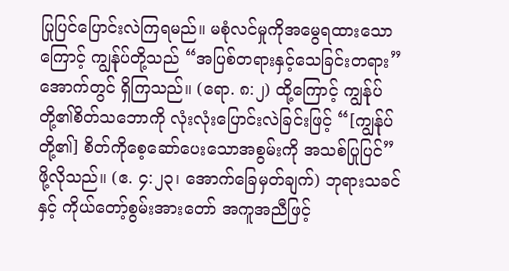ပြုပြင်ပြောင်းလဲကြရမည်။ မစုံလင်မှုကိုအမွေရထားသောကြောင့် ကျွန်ုပ်တို့သည် “အပြစ်တရားနှင့်သေခြင်းတရား” အောက်တွင် ရှိကြသည်။ (ရော. ၈:၂) ထို့ကြောင့် ကျွန်ုပ်တို့၏စိတ်သဘောကို လုံးလုံးပြောင်းလဲခြင်းဖြင့် “[ကျွန်ုပ်တို့၏] စိတ်ကိုစေ့ဆော်ပေးသောအစွမ်းကို အသစ်ပြုပြင်” ဖို့လိုသည်။ (ဧ. ၄:၂၃၊ အောက်ခြေမှတ်ချက်) ဘုရားသခင်နှင့် ကိုယ်တော့်စွမ်းအားတော် အကူအညီဖြင့်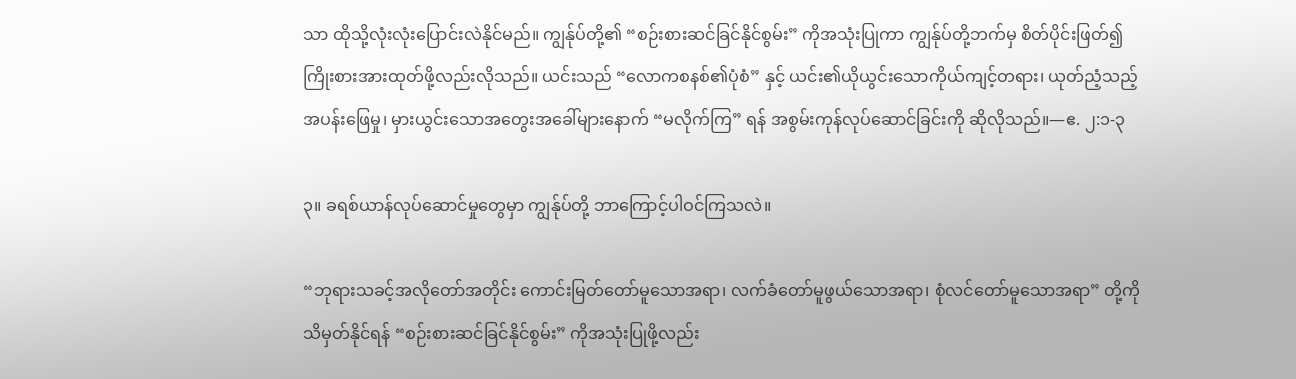သာ ထိုသို့လုံးလုံးပြောင်းလဲနိုင်မည်။ ကျွန်ုပ်တို့၏ “စဉ်းစားဆင်ခြင်နိုင်စွမ်း” ကိုအသုံးပြုကာ ကျွန်ုပ်တို့ဘက်မှ စိတ်ပိုင်းဖြတ်၍ ကြိုးစားအားထုတ်ဖို့လည်းလိုသည်။ ယင်းသည် “လောကစနစ်၏ပုံစံ” နှင့် ယင်း၏ယိုယွင်းသောကိုယ်ကျင့်တရား၊ ယုတ်ညံ့သည့်အပန်းဖြေမှု၊ မှားယွင်းသောအတွေးအခေါ်များနောက် “မလိုက်ကြ” ရန် အစွမ်းကုန်လုပ်ဆောင်ခြင်းကို ဆိုလိုသည်။—ဧ. ၂:၁-၃

၃။ ခရစ်ယာန်လုပ်ဆောင်မှုတွေမှာ ကျွန်ုပ်တို့ ဘာကြောင့်ပါဝင်ကြသလဲ။

“ဘုရားသခင့်အလိုတော်အတိုင်း ကောင်းမြတ်တော်မူသောအရာ၊ လက်ခံတော်မူဖွယ်သောအရာ၊ စုံလင်တော်မူသောအရာ” တို့ကိုသိမှတ်နိုင်ရန် “စဉ်းစားဆင်ခြင်နိုင်စွမ်း” ကိုအသုံးပြုဖို့လည်း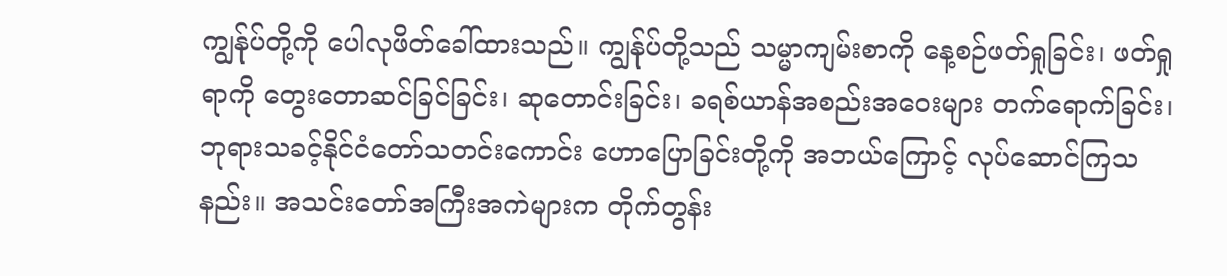ကျွန်ုပ်တို့ကို ပေါလုဖိတ်ခေါ်ထားသည်။ ကျွန်ုပ်တို့သည် သမ္မာကျမ်းစာကို နေ့စဉ်ဖတ်ရှုခြင်း၊ ဖတ်ရှုရာကို တွေးတောဆင်ခြင်ခြင်း၊ ဆုတောင်းခြင်း၊ ခရစ်ယာန်အစည်းအဝေးများ တက်ရောက်ခြင်း၊ ဘုရားသခင့်နိုင်ငံတော်သတင်းကောင်း ဟောပြောခြင်းတို့ကို အဘယ်ကြောင့် လုပ်ဆောင်ကြသနည်း။ အသင်းတော်အကြီးအကဲများက တိုက်တွန်း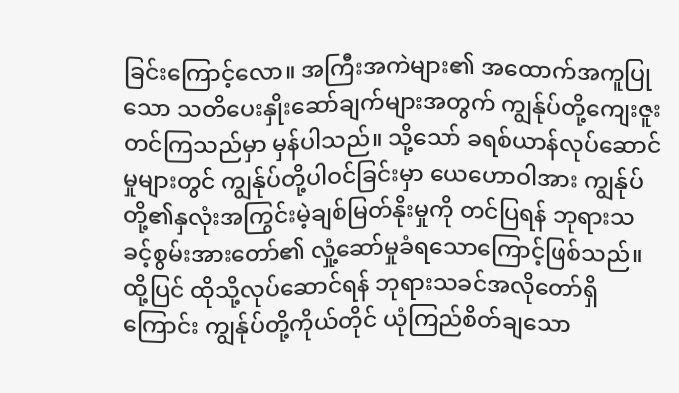ခြင်းကြောင့်လော။ အကြီးအကဲများ၏ အထောက်အကူပြုသော သတိပေးနှိုးဆော်ချက်များအတွက် ကျွန်ုပ်တို့ကျေးဇူးတင်ကြသည်မှာ မှန်ပါသည်။ သို့သော် ခရစ်ယာန်လုပ်ဆောင်မှုများတွင် ကျွန်ုပ်တို့ပါဝင်ခြင်းမှာ ယေဟောဝါအား ကျွန်ုပ်တို့၏နှလုံးအကြွင်းမဲ့ချစ်မြတ်နိုးမှုကို တင်ပြရန် ဘုရားသခင့်စွမ်းအားတော်၏ လှုံ့ဆော်မှုခံရသောကြောင့်ဖြစ်သည်။ ထို့ပြင် ထိုသို့လုပ်ဆောင်ရန် ဘုရားသခင်အလိုတော်ရှိကြောင်း ကျွန်ုပ်တို့ကိုယ်တိုင် ယုံကြည်စိတ်ချသော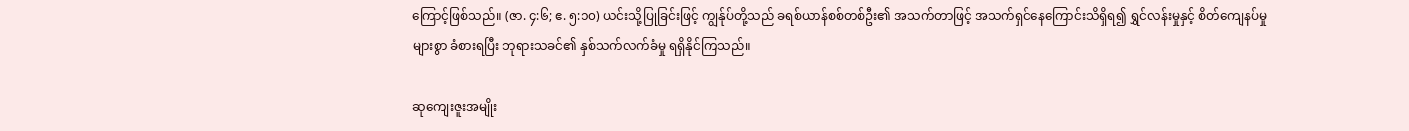ကြောင့်ဖြစ်သည်။ (ဇာ. ၄:၆; ဧ. ၅:၁၀) ယင်းသို့ပြုခြင်းဖြင့် ကျွန်ုပ်တို့သည် ခရစ်ယာန်စစ်တစ်ဦး၏ အသက်တာဖြင့် အသက်ရှင်နေကြောင်းသိရှိရ၍ ရွှင်လန်းမှုနှင့် စိတ်ကျေနပ်မှုများစွာ ခံစားရပြီး ဘုရားသခင်၏ နှစ်သက်လက်ခံမှု ရရှိနိုင်ကြသည်။

ဆုကျေးဇူးအမျိုး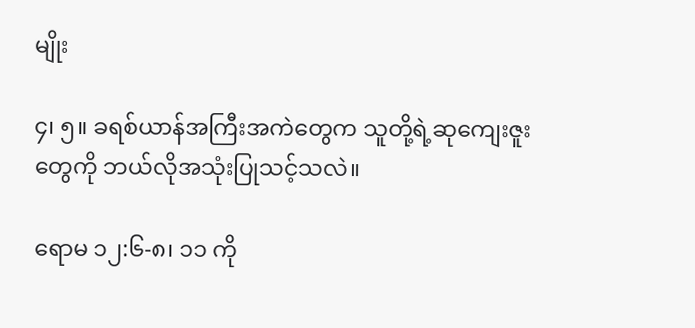မျိုး

၄၊ ၅။ ခရစ်ယာန်အကြီးအကဲတွေက သူတို့ရဲ့ဆုကျေးဇူးတွေကို ဘယ်လိုအသုံးပြုသင့်သလဲ။

ရောမ ၁၂:၆-၈၊ ၁၁ ကို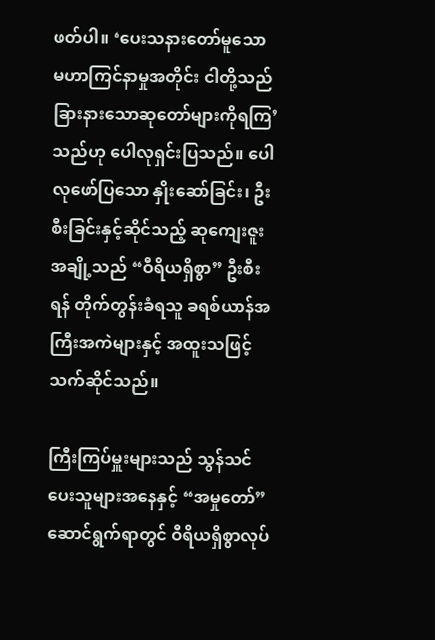ဖတ်ပါ။ ‘ပေးသနားတော်မူသော မဟာကြင်နာမှုအတိုင်း ငါတို့သည် ခြားနားသောဆုတော်များကိုရကြ’ သည်ဟု ပေါလုရှင်းပြသည်။ ပေါလုဖော်ပြသော နှိုးဆော်ခြင်း၊ ဦးစီးခြင်းနှင့်ဆိုင်သည့် ဆုကျေးဇူးအချို့သည် “ဝီရိယရှိစွာ” ဦးစီးရန် တိုက်တွန်းခံရသူ ခရစ်ယာန်အကြီးအကဲများနှင့် အထူးသဖြင့်သက်ဆိုင်သည်။

ကြီးကြပ်မှူးများသည် သွန်သင်ပေးသူများအနေနှင့် “အမှုတော်” ဆောင်ရွက်ရာတွင် ဝီရိယရှိစွာလုပ်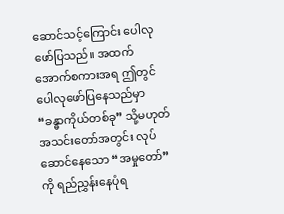ဆောင်သင့်ကြောင်း ပေါလုဖော်ပြသည်။ အထက်အောက်စကားအရ ဤတွင်ပေါလုဖော်ပြနေသည်မှာ “ခန္ဓာကိုယ်တစ်ခု” သို့မဟုတ် အသင်းတော်အတွင်း လုပ်ဆောင်နေသော “အမှုတော်” ကို ရည်ညွှန်းနေပုံရ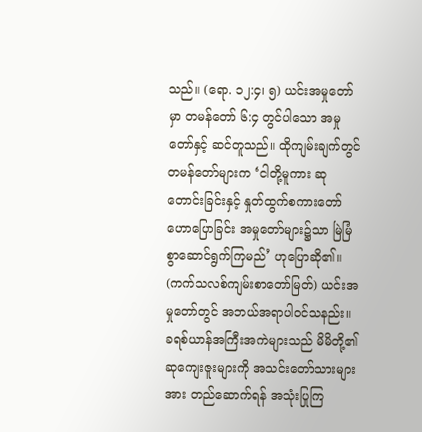သည်။ (ရော. ၁၂:၄၊ ၅) ယင်းအမှုတော်မှာ တမန်တော် ၆:၄ တွင်ပါသော အမှုတော်နှင့် ဆင်တူသည်။ ထိုကျမ်းချက်တွင် တမန်တော်များက ‘ငါတို့မူကား ဆုတောင်းခြင်းနှင့် နှုတ်ထွက်စကားတော် ဟောပြောခြင်း အမှုတော်များ၌သာ မြဲမြံစွာဆောင်ရွက်ကြမည်’ ဟုပြောဆို၏။ (ကက်သလစ်ကျမ်းစာတော်မြတ်) ယင်းအမှုတော်တွင် အဘယ်အရာပါဝင်သနည်း။ ခရစ်ယာန်အကြီးအကဲများသည် မိမိတို့၏ဆုကျေးဇူးများကို အသင်းတော်သားများအား တည်ဆောက်ရန် အသုံးပြုကြ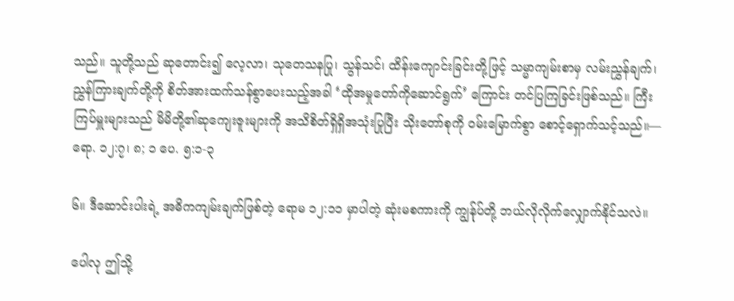သည်။ သူတို့သည် ဆုတောင်း၍ လေ့လာ၊ သုတေသနပြု၊ သွန်သင်၊ ထိန်းကျောင်းခြင်းတို့ဖြင့် သမ္မာကျမ်းစာမှ လမ်းညွှန်ချက်၊ ညွှန်ကြားချက်တို့ကို စိတ်အားထက်သန်စွာပေးသည့်အခါ ‘ထိုအမှုတော်ကိုဆောင်ရွက်’ ကြောင်း တင်ပြကြခြင်းဖြစ်သည်။ ကြီးကြပ်မှူးများသည် မိမိတို့၏ဆုကျေးဇူးများကို အသိစိတ်ရှိရှိအသုံးပြုပြီး သိုးတော်စုကို ဝမ်းမြောက်စွာ စောင့်ရှောက်သင့်သည်။—ရော. ၁၂:၇၊ ၈; ၁ ပေ. ၅:၁-၃

၆။ ဒီဆောင်းပါးရဲ့ အဓိကကျမ်းချက်ဖြစ်တဲ့ ရောမ ၁၂:၁၁ မှာပါတဲ့ ဆုံးမစကားကို ကျွန်ုပ်တို့ ဘယ်လိုလိုက်လျှောက်နိုင်သလဲ။

ပေါလု ဤသို့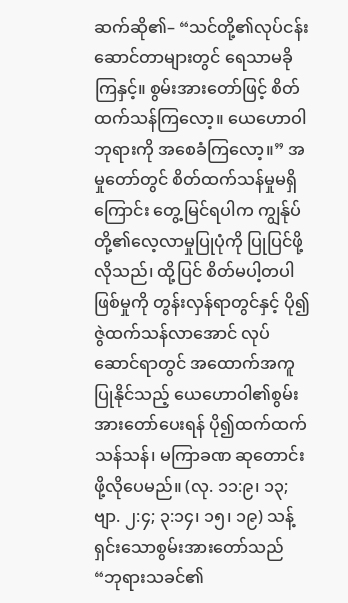ဆက်ဆို၏– “သင်တို့၏လုပ်ငန်းဆောင်တာများတွင် ရေသာမခိုကြနှင့်။ စွမ်းအားတော်ဖြင့် စိတ်ထက်သန်ကြလော့။ ယေဟောဝါဘုရားကို အစေခံကြလော့။” အမှုတော်တွင် စိတ်ထက်သန်မှုမရှိကြောင်း တွေ့မြင်ရပါက ကျွန်ုပ်တို့၏လေ့လာမှုပြုပုံကို ပြုပြင်ဖို့လိုသည်၊ ထို့ပြင် စိတ်မပါ့တပါဖြစ်မှုကို တွန်းလှန်ရာတွင်နှင့် ပို၍ဇွဲထက်သန်လာအောင် လုပ်ဆောင်ရာတွင် အထောက်အကူပြုနိုင်သည့် ယေဟောဝါ၏စွမ်းအားတော်ပေးရန် ပို၍ထက်ထက်သန်သန်၊ မကြာခဏ ဆုတောင်းဖို့လိုပေမည်။ (လု. ၁၁:၉၊ ၁၃; ဗျာ. ၂:၄; ၃:၁၄၊ ၁၅၊ ၁၉) သန့်ရှင်းသောစွမ်းအားတော်သည် “ဘုရားသခင်၏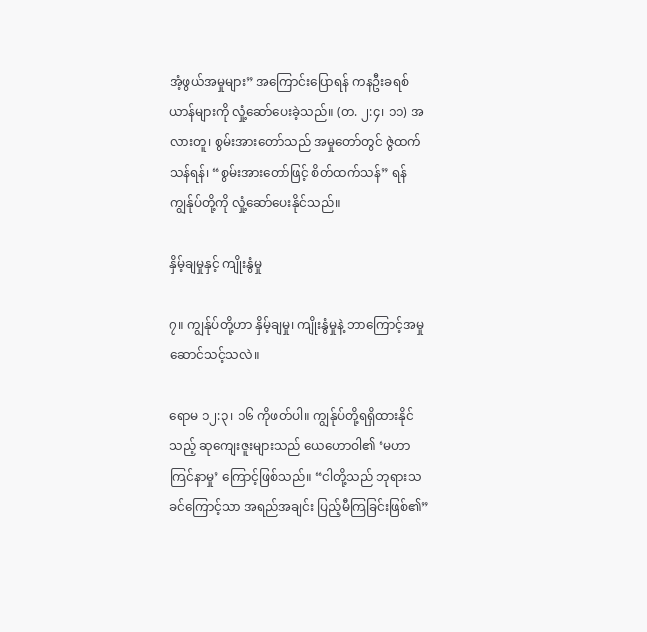အံ့ဖွယ်အမှုများ” အကြောင်းပြောရန် ကနဦးခရစ်ယာန်များကို လှုံ့ဆော်ပေးခဲ့သည်။ (တ. ၂:၄၊ ၁၁) အလားတူ၊ စွမ်းအားတော်သည် အမှုတော်တွင် ဇွဲထက်သန်ရန်၊ “စွမ်းအားတော်ဖြင့် စိတ်ထက်သန်” ရန် ကျွန်ုပ်တို့ကို လှုံ့ဆော်ပေးနိုင်သည်။

နှိမ့်ချမှုနှင့် ကျိုးနွံမှု

၇။ ကျွန်ုပ်တို့ဟာ နှိမ့်ချမှု၊ ကျိုးနွံမှုနဲ့ ဘာကြောင့်အမှုဆောင်သင့်သလဲ။

ရောမ ၁၂:၃၊ ၁၆ ကိုဖတ်ပါ။ ကျွန်ုပ်တို့ရရှိထားနိုင်သည့် ဆုကျေးဇူးများသည် ယေဟောဝါ၏ ‘မဟာကြင်နာမှု’ ကြောင့်ဖြစ်သည်။ “ငါတို့သည် ဘုရားသခင်ကြောင့်သာ အရည်အချင်း ပြည့်မီကြခြင်းဖြစ်၏”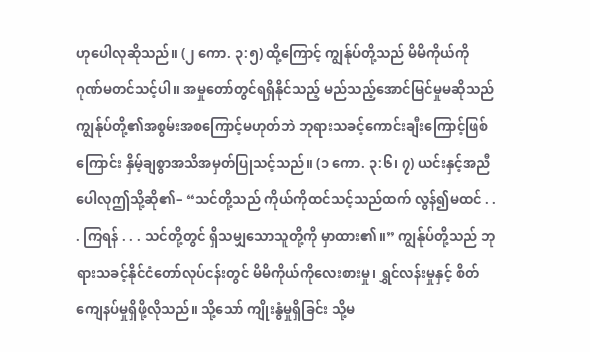ဟုပေါလုဆိုသည်။ (၂ ကော. ၃:၅) ထို့ကြောင့် ကျွန်ုပ်တို့သည် မိမိကိုယ်ကို ဂုဏ်မတင်သင့်ပါ။ အမှုတော်တွင်ရရှိနိုင်သည့် မည်သည့်အောင်မြင်မှုမဆိုသည် ကျွန်ုပ်တို့၏အစွမ်းအစကြောင့်မဟုတ်ဘဲ ဘုရားသခင့်ကောင်းချီးကြောင့်ဖြစ်ကြောင်း နှိမ့်ချစွာအသိအမှတ်ပြုသင့်သည်။ (၁ ကော. ၃:၆၊ ၇) ယင်းနှင့်အညီ ပေါလုဤသို့ဆို၏– “သင်တို့သည် ကိုယ်ကိုထင်သင့်သည်ထက် လွန်၍မထင် . . . ကြရန် . . . သင်တို့တွင် ရှိသမျှသောသူတို့ကို မှာထား၏။” ကျွန်ုပ်တို့သည် ဘုရားသခင့်နိုင်ငံတော်လုပ်ငန်းတွင် မိမိကိုယ်ကိုလေးစားမှု၊ ရွှင်လန်းမှုနှင့် စိတ်ကျေနပ်မှုရှိဖို့လိုသည်။ သို့သော် ကျိုးနွံမှုရှိခြင်း သို့မ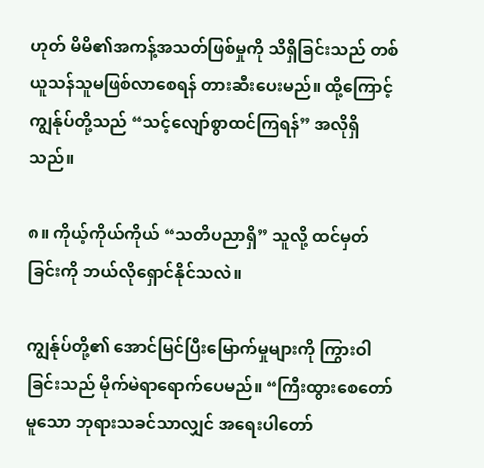ဟုတ် မိမိ၏အကန့်အသတ်ဖြစ်မှုကို သိရှိခြင်းသည် တစ်ယူသန်သူမဖြစ်လာစေရန် တားဆီးပေးမည်။ ထို့ကြောင့် ကျွန်ုပ်တို့သည် “သင့်လျော်စွာထင်ကြရန်” အလိုရှိသည်။

၈။ ကိုယ့်ကိုယ်ကိုယ် “သတိပညာရှိ” သူလို့ ထင်မှတ်ခြင်းကို ဘယ်လိုရှောင်နိုင်သလဲ။

ကျွန်ုပ်တို့၏ အောင်မြင်ပြီးမြောက်မှုများကို ကြွားဝါခြင်းသည် မိုက်မဲရာရောက်ပေမည်။ “ကြီးထွားစေတော်မူသော ဘုရားသခင်သာလျှင် အရေးပါတော်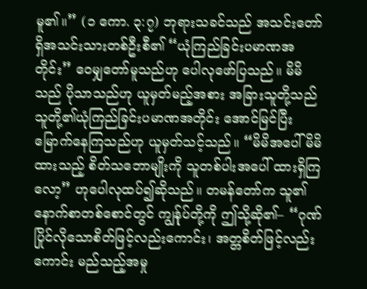မူ၏။” (၁ ကော. ၃:၇) ဘုရားသခင်သည် အသင်းတော်ရှိအသင်းသားတစ်ဦးစီ၏ “ယုံကြည်ခြင်းပမာဏအတိုင်း” ဝေမျှတော်မူသည်ဟု ပေါလုဖော်ပြသည်။ မိမိသည် ပိုသာသည်ဟု ယူမှတ်မည့်အစား အခြားသူတို့သည် သူတို့၏ယုံကြည်ခြင်းပမာဏအတိုင်း အောင်မြင်ပြီးမြောက်နေကြသည်ဟု ယူမှတ်သင့်သည်။ “မိမိအပေါ် မိမိထားသည့် စိတ်သဘောမျိုးကို သူတစ်ပါးအပေါ် ထားရှိကြလော့” ဟုပေါလုထပ်၍ဆိုသည်။ တမန်တော်က သူ၏နောက်စာတစ်စောင်တွင် ကျွန်ုပ်တို့ကို ဤသို့ဆို၏– “ဂုဏ်ပြိုင်လိုသောစိတ်ဖြင့်လည်းကောင်း၊ အတ္တစိတ်ဖြင့်လည်းကောင်း မည်သည့်အမှု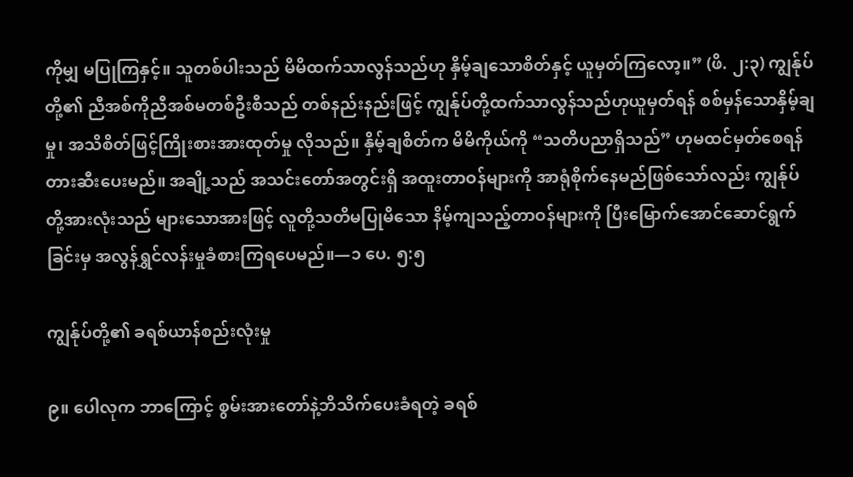ကိုမျှ မပြုကြနှင့်။ သူတစ်ပါးသည် မိမိထက်သာလွန်သည်ဟု နှိမ့်ချသောစိတ်နှင့် ယူမှတ်ကြလော့။” (ဖိ. ၂:၃) ကျွန်ုပ်တို့၏ ညီအစ်ကိုညီအစ်မတစ်ဦးစီသည် တစ်နည်းနည်းဖြင့် ကျွန်ုပ်တို့ထက်သာလွန်သည်ဟုယူမှတ်ရန် စစ်မှန်သောနှိမ့်ချမှု၊ အသိစိတ်ဖြင့်ကြိုးစားအားထုတ်မှု လိုသည်။ နှိမ့်ချစိတ်က မိမိကိုယ်ကို “သတိပညာရှိသည်” ဟုမထင်မှတ်စေရန် တားဆီးပေးမည်။ အချို့သည် အသင်းတော်အတွင်းရှိ အထူးတာဝန်များကို အာရုံစိုက်နေမည်ဖြစ်သော်လည်း ကျွန်ုပ်တို့အားလုံးသည် များသောအားဖြင့် လူတို့သတိမပြုမိသော နိမ့်ကျသည့်တာဝန်များကို ပြီးမြောက်အောင်ဆောင်ရွက်ခြင်းမှ အလွန်ရွှင်လန်းမှုခံစားကြရပေမည်။—၁ ပေ. ၅:၅

ကျွန်ုပ်တို့၏ ခရစ်ယာန်စည်းလုံးမှု

၉။ ပေါလုက ဘာကြောင့် စွမ်းအားတော်နဲ့ဘိသိက်ပေးခံရတဲ့ ခရစ်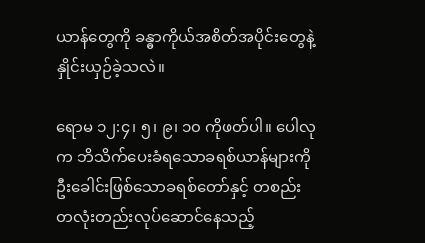ယာန်တွေကို ခန္ဓာကိုယ်အစိတ်အပိုင်းတွေနဲ့ နှိုင်းယှဉ်ခဲ့သလဲ။

ရောမ ၁၂:၄၊ ၅၊ ၉၊ ၁၀ ကိုဖတ်ပါ။ ပေါလုက ဘိသိက်ပေးခံရသောခရစ်ယာန်များကို ဦးခေါင်းဖြစ်သောခရစ်တော်နှင့် တစည်းတလုံးတည်းလုပ်ဆောင်နေသည့်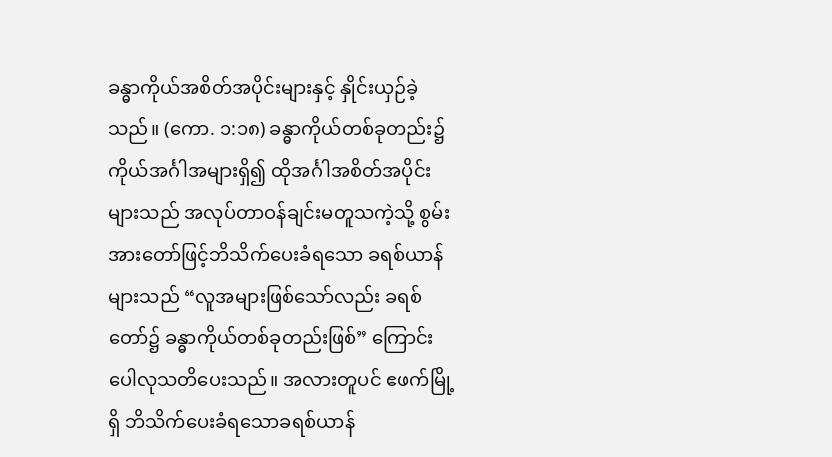ခန္ဓာကိုယ်အစိတ်အပိုင်းများနှင့် နှိုင်းယှဉ်ခဲ့သည်။ (ကော. ၁:၁၈) ခန္ဓာကိုယ်တစ်ခုတည်း၌ ကိုယ်အင်္ဂါအများရှိ၍ ထိုအင်္ဂါအစိတ်အပိုင်းများသည် အလုပ်တာဝန်ချင်းမတူသကဲ့သို့ စွမ်းအားတော်ဖြင့်ဘိသိက်ပေးခံရသော ခရစ်ယာန်များသည် “လူအများဖြစ်သော်လည်း ခရစ်တော်၌ ခန္ဓာကိုယ်တစ်ခုတည်းဖြစ်” ကြောင်း ပေါလုသတိပေးသည်။ အလားတူပင် ဧဖက်မြို့ရှိ ဘိသိက်ပေးခံရသောခရစ်ယာန်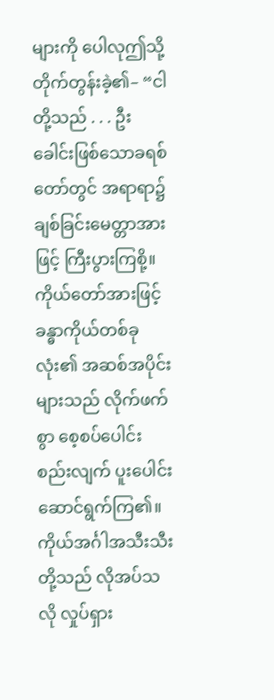များကို ပေါလုဤသို့တိုက်တွန်းခဲ့၏– “ငါတို့သည် . . . ဦးခေါင်းဖြစ်သောခရစ်တော်တွင် အရာရာ၌ ချစ်ခြင်းမေတ္တာအားဖြင့် ကြီးပွားကြစို့။ ကိုယ်တော်အားဖြင့် ခန္ဓာကိုယ်တစ်ခုလုံး၏ အဆစ်အပိုင်းများသည် လိုက်ဖက်စွာ စေ့စပ်ပေါင်းစည်းလျက် ပူးပေါင်းဆောင်ရွက်ကြ၏။ ကိုယ်အင်္ဂါအသီးသီးတို့သည် လိုအပ်သလို လှုပ်ရှား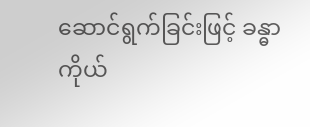ဆောင်ရွက်ခြင်းဖြင့် ခန္ဓာကိုယ်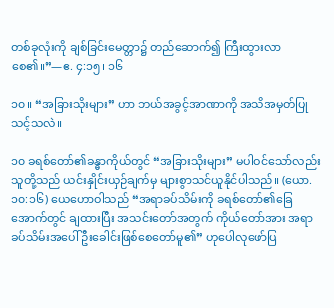တစ်ခုလုံးကို ချစ်ခြင်းမေတ္တာ၌ တည်ဆောက်၍ ကြီးထွားလာစေ၏။”—ဧ. ၄:၁၅၊ ၁၆

၁၀။ “အခြားသိုးများ” ဟာ ဘယ်အခွင့်အာဏာကို အသိအမှတ်ပြုသင့်သလဲ။

၁၀ ခရစ်တော်၏ခန္ဓာကိုယ်တွင် “အခြားသိုးများ” မပါဝင်သော်လည်း သူတို့သည် ယင်းနှိုင်းယှဉ်ချက်မှ များစွာသင်ယူနိုင်ပါသည်။ (ယော. ၁၀:၁၆) ယေဟောဝါသည် “အရာခပ်သိမ်းကို ခရစ်တော်၏ခြေအောက်တွင် ချထားပြီး အသင်းတော်အတွက် ကိုယ်တော်အား အရာခပ်သိမ်းအပေါ် ဦးခေါင်းဖြစ်စေတော်မူ၏” ဟုပေါလုဖော်ပြ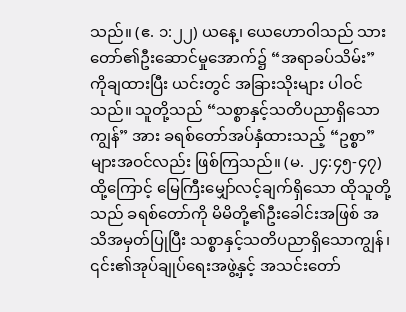သည်။ (ဧ. ၁:၂၂) ယနေ့၊ ယေဟောဝါသည် သားတော်၏ဦးဆောင်မှုအောက်၌ “အရာခပ်သိမ်း” ကိုချထားပြီး ယင်းတွင် အခြားသိုးများ ပါဝင်သည်။ သူတို့သည် “သစ္စာနှင့်သတိပညာရှိသောကျွန်” အား ခရစ်တော်အပ်နှံထားသည့် “ဥစ္စာ” များအဝင်လည်း ဖြစ်ကြသည်။ (မ. ၂၄:၄၅-၄၇) ထို့ကြောင့် မြေကြီးမျှော်လင့်ချက်ရှိသော ထိုသူတို့သည် ခရစ်တော်ကို မိမိတို့၏ဦးခေါင်းအဖြစ် အသိအမှတ်ပြုပြီး သစ္စာနှင့်သတိပညာရှိသောကျွန်၊ ၎င်း၏အုပ်ချုပ်ရေးအဖွဲ့နှင့် အသင်းတော်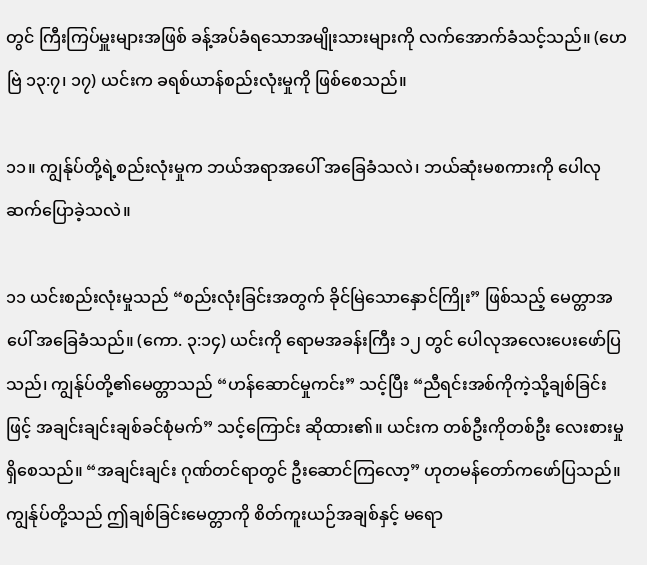တွင် ကြီးကြပ်မှူးများအဖြစ် ခန့်အပ်ခံရသောအမျိုးသားများကို လက်အောက်ခံသင့်သည်။ (ဟေဗြဲ ၁၃:၇၊ ၁၇) ယင်းက ခရစ်ယာန်စည်းလုံးမှုကို ဖြစ်စေသည်။

၁၁။ ကျွန်ုပ်တို့ရဲ့စည်းလုံးမှုက ဘယ်အရာအပေါ် အခြေခံသလဲ၊ ဘယ်ဆုံးမစကားကို ပေါလုဆက်ပြောခဲ့သလဲ။

၁၁ ယင်းစည်းလုံးမှုသည် “စည်းလုံးခြင်းအတွက် ခိုင်မြဲသောနှောင်ကြိုး” ဖြစ်သည့် မေတ္တာအပေါ် အခြေခံသည်။ (ကော. ၃:၁၄) ယင်းကို ရောမအခန်းကြီး ၁၂ တွင် ပေါလုအလေးပေးဖော်ပြသည်၊ ကျွန်ုပ်တို့၏မေတ္တာသည် “ဟန်ဆောင်မှုကင်း” သင့်ပြီး “ညီရင်းအစ်ကိုကဲ့သို့ချစ်ခြင်းဖြင့် အချင်းချင်းချစ်ခင်စုံမက်” သင့်ကြောင်း ဆိုထား၏။ ယင်းက တစ်ဦးကိုတစ်ဦး လေးစားမှုရှိစေသည်။ “အချင်းချင်း ဂုဏ်တင်ရာတွင် ဦးဆောင်ကြလော့” ဟုတမန်တော်ကဖော်ပြသည်။ ကျွန်ုပ်တို့သည် ဤချစ်ခြင်းမေတ္တာကို စိတ်ကူးယဉ်အချစ်နှင့် မရော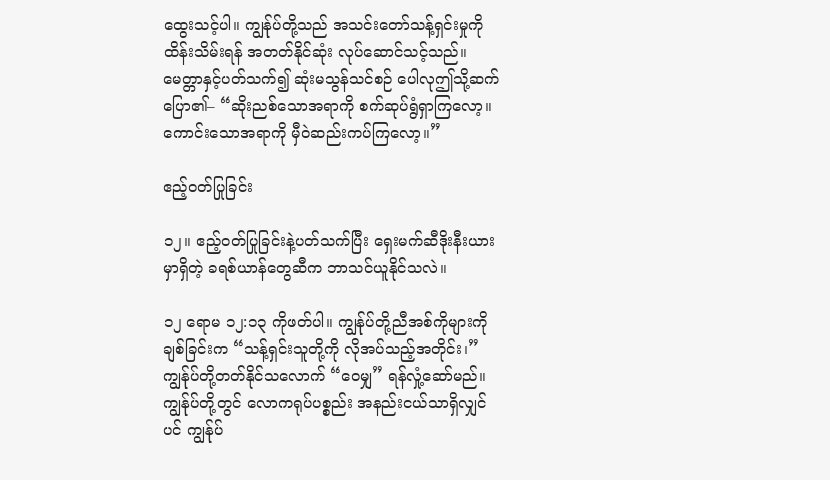ထွေးသင့်ပါ။ ကျွန်ုပ်တို့သည် အသင်းတော်သန့်ရှင်းမှုကို ထိန်းသိမ်းရန် အတတ်နိုင်ဆုံး လုပ်ဆောင်သင့်သည်။ မေတ္တာနှင့်ပတ်သက်၍ ဆုံးမသွန်သင်စဉ် ပေါလုဤသို့ဆက်ပြော၏– “ဆိုးညစ်သောအရာကို စက်ဆုပ်ရွံရှာကြလော့။ ကောင်းသောအရာကို မှီဝဲဆည်းကပ်ကြလော့။”

ဧည့်ဝတ်ပြုခြင်း

၁၂။ ဧည့်ဝတ်ပြုခြင်းနဲ့ပတ်သက်ပြီး ရှေးမက်ဆီဒိုးနီးယားမှာရှိတဲ့ ခရစ်ယာန်တွေဆီက ဘာသင်ယူနိုင်သလဲ။

၁၂ ရောမ ၁၂:၁၃ ကိုဖတ်ပါ။ ကျွန်ုပ်တို့ညီအစ်ကိုများကိုချစ်ခြင်းက “သန့်ရှင်းသူတို့ကို လိုအပ်သည့်အတိုင်း၊” ကျွန်ုပ်တို့တတ်နိုင်သလောက် “ဝေမျှ” ရန်လှုံ့ဆော်မည်။ ကျွန်ုပ်တို့တွင် လောကရုပ်ပစ္စည်း အနည်းငယ်သာရှိလျှင်ပင် ကျွန်ုပ်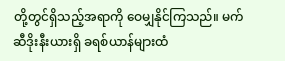တို့တွင်ရှိသည့်အရာကို ဝေမျှနိုင်ကြသည်။ မက်ဆီဒိုးနီးယားရှိ ခရစ်ယာန်များထံ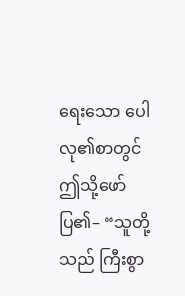ရေးသော ပေါလု၏စာတွင် ဤသို့ဖော်ပြ၏– “သူတို့သည် ကြီးစွာ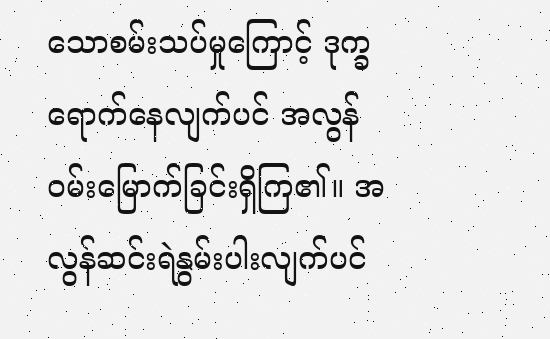သောစမ်းသပ်မှုကြောင့် ဒုက္ခရောက်နေလျက်ပင် အလွန်ဝမ်းမြောက်ခြင်းရှိကြ၏။ အလွန်ဆင်းရဲနွမ်းပါးလျက်ပင်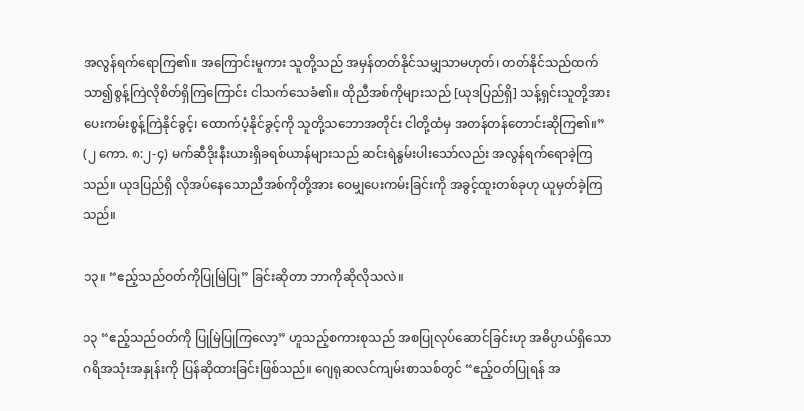အလွန်ရက်ရောကြ၏။ အကြောင်းမူကား သူတို့သည် အမှန်တတ်နိုင်သမျှသာမဟုတ်၊ တတ်နိုင်သည်ထက် သာ၍စွန့်ကြဲလိုစိတ်ရှိကြကြောင်း ငါသက်သေခံ၏။ ထိုညီအစ်ကိုများသည် [ယုဒပြည်ရှိ] သန့်ရှင်းသူတို့အား ပေးကမ်းစွန့်ကြဲနိုင်ခွင့်၊ ထောက်ပံ့နိုင်ခွင့်ကို သူတို့သဘောအတိုင်း ငါတို့ထံမှ အတန်တန်တောင်းဆိုကြ၏။” (၂ ကော. ၈:၂-၄) မက်ဆီဒိုးနီးယားရှိခရစ်ယာန်များသည် ဆင်းရဲနွမ်းပါးသော်လည်း အလွန်ရက်ရောခဲ့ကြသည်။ ယုဒပြည်ရှိ လိုအပ်နေသောညီအစ်ကိုတို့အား ဝေမျှပေးကမ်းခြင်းကို အခွင့်ထူးတစ်ခုဟု ယူမှတ်ခဲ့ကြသည်။

၁၃။ “ဧည့်သည်ဝတ်ကိုပြုမြဲပြု” ခြင်းဆိုတာ ဘာကိုဆိုလိုသလဲ။

၁၃ “ဧည့်သည်ဝတ်ကို ပြုမြဲပြုကြလော့” ဟူသည့်စကားစုသည် အစပြုလုပ်ဆောင်ခြင်းဟု အဓိပ္ပာယ်ရှိသော ဂရိအသုံးအနှုန်းကို ပြန်ဆိုထားခြင်းဖြစ်သည်။ ဂျေရုဆလင်ကျမ်းစာသစ်တွင် “ဧည့်ဝတ်ပြုရန် အ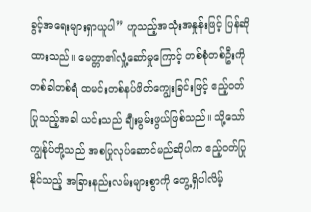ခွင့်အရေးများရှာယူပါ” ဟူသည့်အသုံးအနှုန်းဖြင့် ပြန်ဆိုထားသည်။ မေတ္တာ၏လှုံ့ဆော်မှုကြောင့် တစ်စုံတစ်ဦးကို တစ်ခါတစ်ရံ ထမင်းတစ်နပ်ဖိတ်ကျွေးခြင်းဖြင့် ဧည့်ဝတ်ပြုသည့်အခါ ယင်းသည် ချီးမွမ်းဖွယ်ဖြစ်သည်။ သို့သော် ကျွန်ုပ်တို့သည် အစပြုလုပ်ဆောင်မည်ဆိုပါက ဧည့်ဝတ်ပြုနိုင်သည့် အခြားနည်းလမ်းများစွာကို တွေ့ရှိပါလိမ့်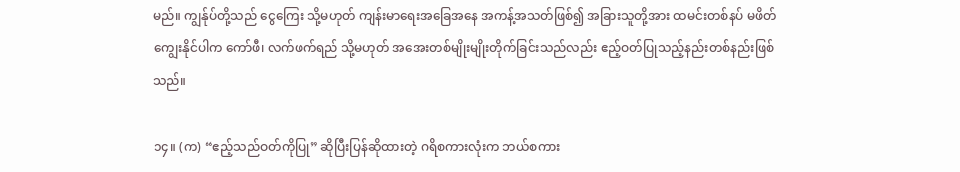မည်။ ကျွန်ုပ်တို့သည် ငွေကြေး သို့မဟုတ် ကျန်းမာရေးအခြေအနေ အကန့်အသတ်ဖြစ်၍ အခြားသူတို့အား ထမင်းတစ်နပ် မဖိတ်ကျွေးနိုင်ပါက ကော်ဖီ၊ လက်ဖက်ရည် သို့မဟုတ် အအေးတစ်မျိုးမျိုးတိုက်ခြင်းသည်လည်း ဧည့်ဝတ်ပြုသည့်နည်းတစ်နည်းဖြစ်သည်။

၁၄။ (က) “ဧည့်သည်ဝတ်ကိုပြု” ဆိုပြီးပြန်ဆိုထားတဲ့ ဂရိစကားလုံးက ဘယ်စကား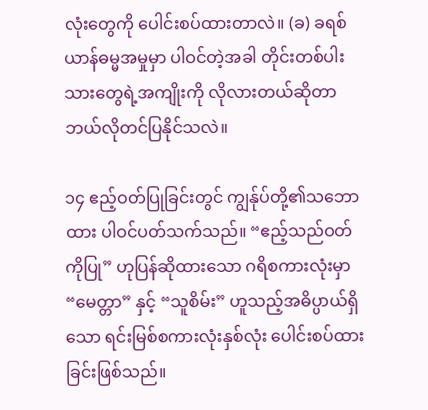လုံးတွေကို ပေါင်းစပ်ထားတာလဲ။ (ခ) ခရစ်ယာန်ဓမ္မအမှုမှာ ပါဝင်တဲ့အခါ တိုင်းတစ်ပါးသားတွေရဲ့အကျိုးကို လိုလားတယ်ဆိုတာ ဘယ်လိုတင်ပြနိုင်သလဲ။

၁၄ ဧည့်ဝတ်ပြုခြင်းတွင် ကျွန်ုပ်တို့၏သဘောထား ပါဝင်ပတ်သက်သည်။ “ဧည့်သည်ဝတ်ကိုပြု” ဟုပြန်ဆိုထားသော ဂရိစကားလုံးမှာ “မေတ္တာ” နှင့် “သူစိမ်း” ဟူသည့်အဓိပ္ပာယ်ရှိသော ရင်းမြစ်စကားလုံးနှစ်လုံး ပေါင်းစပ်ထားခြင်းဖြစ်သည်။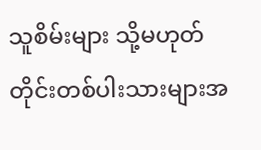သူစိမ်းများ သို့မဟုတ် တိုင်းတစ်ပါးသားများအ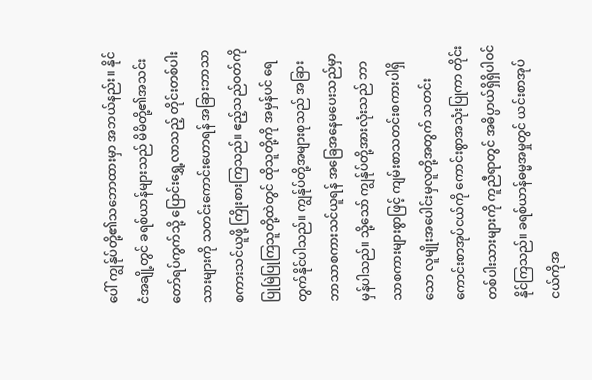ပေါ် ကျွန်ုပ်တို့၏သဘောထားမှာ အဘယ်နည်း။ နိုင်ငံအချို့တွင် ခရစ်ယာန်များသည် မိမိတို့၏အသင်းတော်ရပ်ကွက်သို့ ပြောင်းရွှေ့လာသည့် တိုင်းတစ်ပါးသားများကို သတင်းကောင်းဟောရန် အခြားဘာသာစကားသင်ယူဖို့ ကြိုးစားကြသည်။ ဧည့်သည်ဝတ်ကိုပြုမြဲပြုကြသူတို့ထဲတွင် ထိုသူတို့ကို အမှန်ပင် ရေတွက်နိုင်ပါသည်။ ကျွန်ုပ်တို့အများစုသည် အခြားဘာသာစကားသင်ယူရန် အခြေအနေမပေးသည်မှာ မှန်ပါသည်။ သို့သော် ကျွန်ုပ်တို့အားလုံးသည် ဘာသာစကားများစွာဖြင့် ကျမ်းစာသတင်းစကားပါရှိသော လူမျိုးအပေါင်းမှလူတို့အတွက် သတင်းကောင်းစာအုပ်ငယ်ကို ကောင်းစွာအသုံးပြုကာ တိုင်းတစ်ပါးသားများကို ကူညီရာတွင် အဓိပ္ပာယ်ရှိရှိပါဝင်နိုင်ကြသည်။ ခရစ်ယာန်ဓမ္မအမှုတွင် ယင်းစာအုပ်ငယ်ကိုအ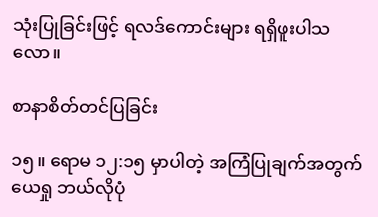သုံးပြုခြင်းဖြင့် ရလဒ်ကောင်းများ ရရှိဖူးပါသလော။

စာနာစိတ်တင်ပြခြင်း

၁၅။ ရောမ ၁၂:၁၅ မှာပါတဲ့ အကြံပြုချက်အတွက် ယေရှု ဘယ်လိုပုံ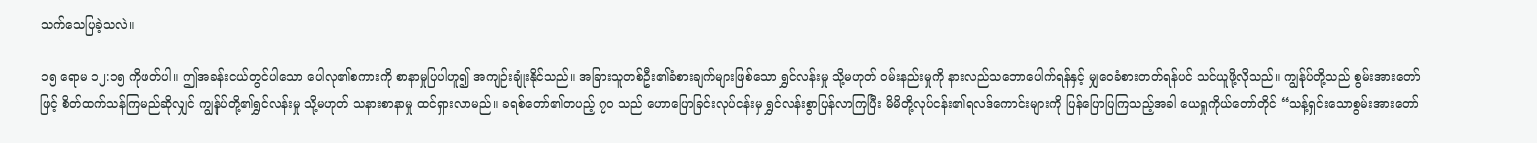သက်သေပြခဲ့သလဲ။

၁၅ ရောမ ၁၂:၁၅ ကိုဖတ်ပါ။ ဤအခန်းငယ်တွင်ပါသော ပေါလု၏စကားကို စာနာမှုပြပါဟူ၍ အကျဉ်းချုံးနိုင်သည်။ အခြားသူတစ်ဦး၏ခံစားချက်များဖြစ်သော ရွှင်လန်းမှု သို့မဟုတ် ဝမ်းနည်းမှုကို နားလည်သဘောပေါက်ရန်နှင့် မျှဝေခံစားတတ်ရန်ပင် သင်ယူဖို့လိုသည်။ ကျွန်ုပ်တို့သည် စွမ်းအားတော်ဖြင့် စိတ်ထက်သန်ကြမည်ဆိုလျှင် ကျွန်ုပ်တို့၏ရွှင်လန်းမှု သို့မဟုတ် သနားစာနာမှု ထင်ရှားလာမည်။ ခရစ်တော်၏တပည့် ၇၀ သည် ဟောပြောခြင်းလုပ်ငန်းမှ ရွှင်လန်းစွာပြန်လာကြပြီး မိမိတို့လုပ်ငန်း၏ရလဒ်ကောင်းများကို ပြန်ပြောပြကြသည့်အခါ ယေရှုကိုယ်တော်တိုင် “သန့်ရှင်းသောစွမ်းအားတော်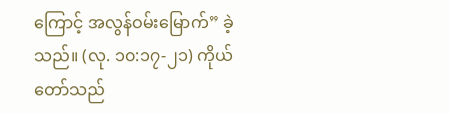ကြောင့် အလွန်ဝမ်းမြောက်” ခဲ့သည်။ (လု. ၁၀:၁၇-၂၁) ကိုယ်တော်သည်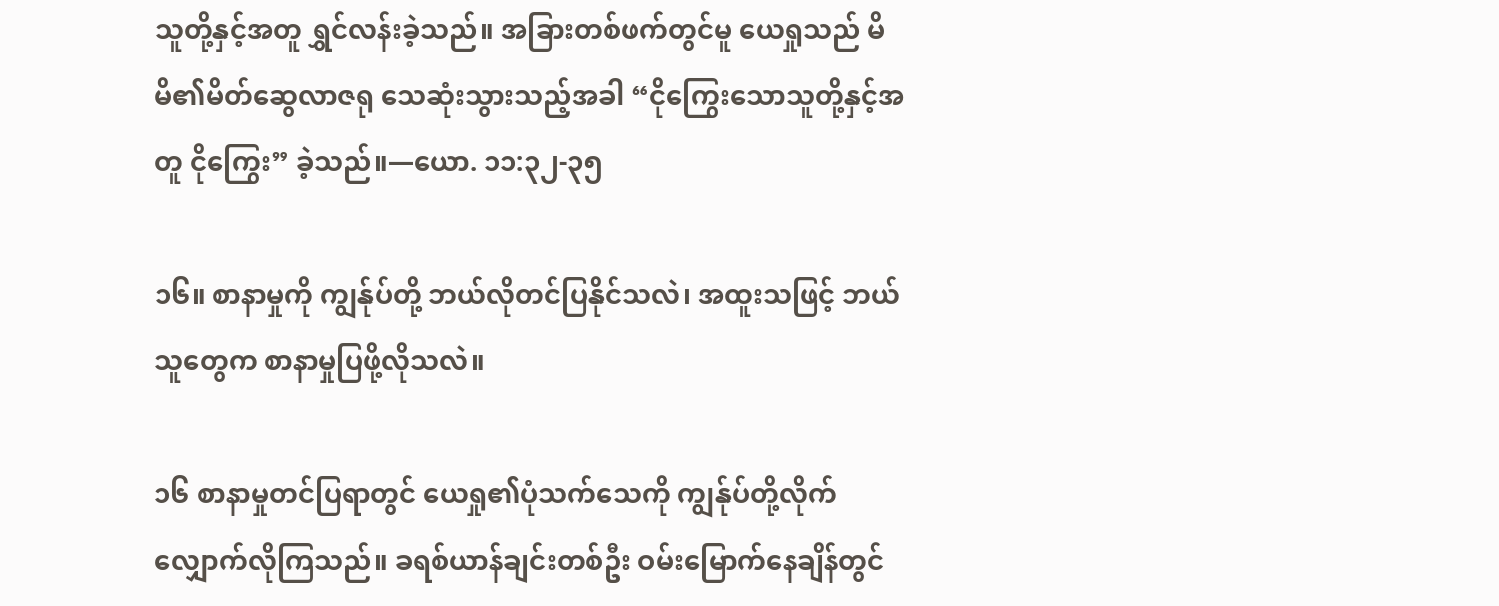သူတို့နှင့်အတူ ရွှင်လန်းခဲ့သည်။ အခြားတစ်ဖက်တွင်မူ ယေရှုသည် မိမိ၏မိတ်ဆွေလာဇရု သေဆုံးသွားသည့်အခါ “ငိုကြွေးသောသူတို့နှင့်အတူ ငိုကြွေး” ခဲ့သည်။—ယော. ၁၁:၃၂-၃၅

၁၆။ စာနာမှုကို ကျွန်ုပ်တို့ ဘယ်လိုတင်ပြနိုင်သလဲ၊ အထူးသဖြင့် ဘယ်သူတွေက စာနာမှုပြဖို့လိုသလဲ။

၁၆ စာနာမှုတင်ပြရာတွင် ယေရှု၏ပုံသက်သေကို ကျွန်ုပ်တို့လိုက်လျှောက်လိုကြသည်။ ခရစ်ယာန်ချင်းတစ်ဦး ဝမ်းမြောက်နေချိန်တွင်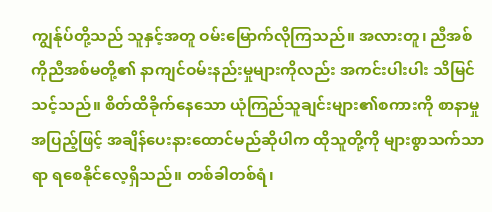ကျွန်ုပ်တို့သည် သူနှင့်အတူ ဝမ်းမြောက်လိုကြသည်။ အလားတူ၊ ညီအစ်ကိုညီအစ်မတို့၏ နာကျင်ဝမ်းနည်းမှုများကိုလည်း အကင်းပါးပါး သိမြင်သင့်သည်။ စိတ်ထိခိုက်နေသော ယုံကြည်သူချင်းများ၏စကားကို စာနာမှုအပြည့်ဖြင့် အချိန်ပေးနားထောင်မည်ဆိုပါက ထိုသူတို့ကို များစွာသက်သာရာ ရစေနိုင်လေ့ရှိသည်။ တစ်ခါတစ်ရံ၊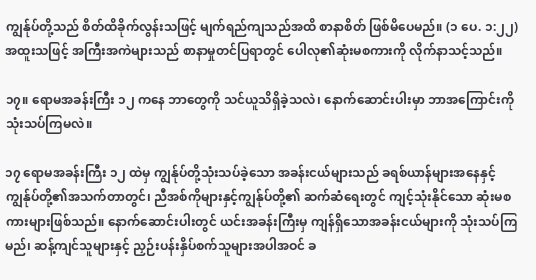ကျွန်ုပ်တို့သည် စိတ်ထိခိုက်လွန်းသဖြင့် မျက်ရည်ကျသည်အထိ စာနာစိတ် ဖြစ်မိပေမည်။ (၁ ပေ. ၁:၂၂) အထူးသဖြင့် အကြီးအကဲများသည် စာနာမှုတင်ပြရာတွင် ပေါလု၏ဆုံးမစကားကို လိုက်နာသင့်သည်။

၁၇။ ရောမအခန်းကြီး ၁၂ ကနေ ဘာတွေကို သင်ယူသိရှိခဲ့သလဲ၊ နောက်ဆောင်းပါးမှာ ဘာအကြောင်းကို သုံးသပ်ကြမလဲ။

၁၇ ရောမအခန်းကြီး ၁၂ ထဲမှ ကျွန်ုပ်တို့သုံးသပ်ခဲ့သော အခန်းငယ်များသည် ခရစ်ယာန်များအနေနှင့် ကျွန်ုပ်တို့၏အသက်တာတွင်၊ ညီအစ်ကိုများနှင့်ကျွန်ုပ်တို့၏ ဆက်ဆံရေးတွင် ကျင့်သုံးနိုင်သော ဆုံးမစကားများဖြစ်သည်။ နောက်ဆောင်းပါးတွင် ယင်းအခန်းကြီးမှ ကျန်ရှိသောအခန်းငယ်များကို သုံးသပ်ကြမည်၊ ဆန့်ကျင်သူများနှင့် ညှဉ်းပန်းနှိပ်စက်သူများအပါအဝင် ခ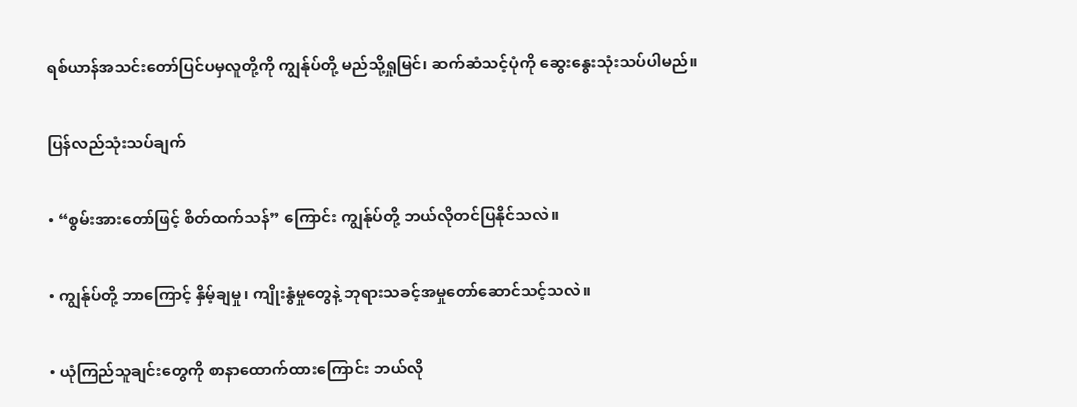ရစ်ယာန်အသင်းတော်ပြင်ပမှလူတို့ကို ကျွန်ုပ်တို့ မည်သို့ရှုမြင်၊ ဆက်ဆံသင့်ပုံကို ဆွေးနွေးသုံးသပ်ပါမည်။

ပြန်လည်သုံးသပ်ချက်

• “စွမ်းအားတော်ဖြင့် စိတ်ထက်သန်” ကြောင်း ကျွန်ုပ်တို့ ဘယ်လိုတင်ပြနိုင်သလဲ။

• ကျွန်ုပ်တို့ ဘာကြောင့် နှိမ့်ချမှု၊ ကျိုးနွံမှုတွေနဲ့ ဘုရားသခင့်အမှုတော်ဆောင်သင့်သလဲ။

• ယုံကြည်သူချင်းတွေကို စာနာထောက်ထားကြောင်း ဘယ်လို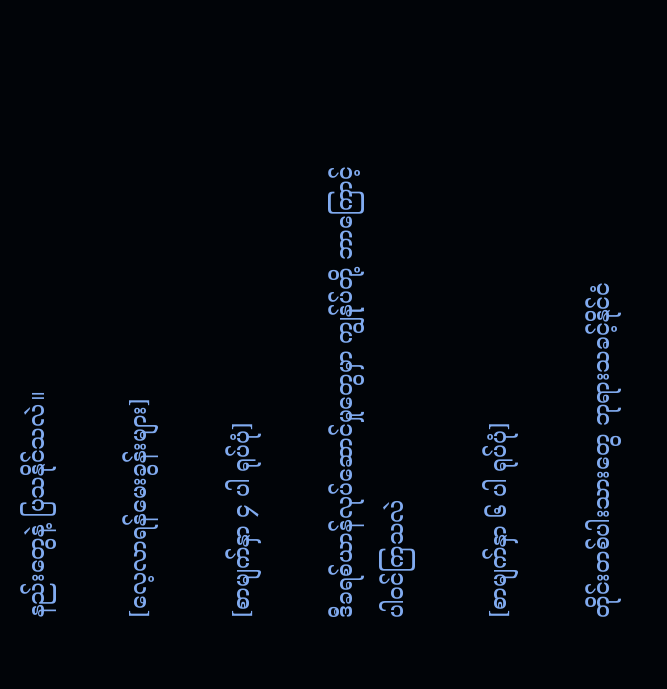နည်းတွေနဲ့ ပြသနိုင်သလဲ။

[လေ့လာရန်မေးခွန်းများ]

[စာမျက်နှာ ၄ ပါ ရုပ်ပုံ]

ဒီခရစ်ယာန်လုပ်ဆောင်မှုတွေမှာ ကျွန်ုပ်တို့ ဘာကြောင့် ပါဝင်ကြသလဲ

[စာမျက်နှာ ၆ ပါ ရုပ်ပုံ]

တိုင်းတစ်ပါးသားတွေ ဘုရားသခင့်နိုင်ငံ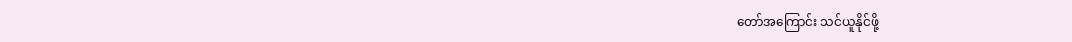တော်အကြောင်း သင်ယူနိုင်ဖို့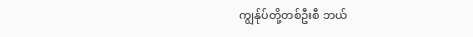ကျွန်ုပ်တို့တစ်ဦးစီ ဘယ်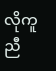လိုကူညီ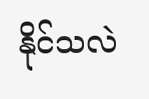နိုင်သလဲ